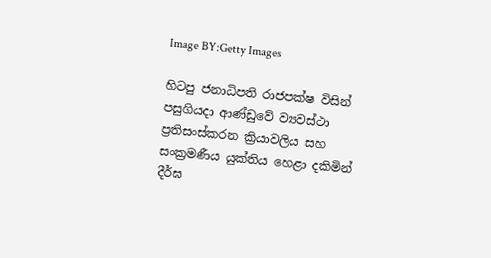Image BY:Getty Images

හිටපු ජනාධිපති රාජපක්ෂ විසින් පසුගියදා ආණ්ඩුවේ ව්‍යවස්ථා ප්‍රතිසංස්කරන ක්‍රියාවලිය සහ සංක්‍රමණීය යුක්තිය හෙළා දකිමින් දීර්ඝ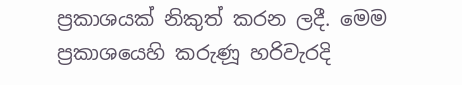ප්‍රකාශයක් නිකුත් කරන ලදී. මෙම ප්‍රකාශයෙහි කරුණූ හරිවැරදි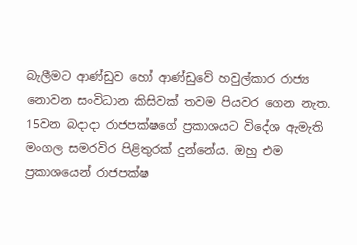බැලීමට ආණ්ඩුව හෝ ආණ්ඩුවේ හවුල්කාර රාජ්‍ය නොවන සංවිධාන කිසිවක් තවම පියවර ගෙන නැත. 15වන බදාදා රාජපක්ෂගේ ප්‍රකාශයට විදේශ ඇමැති මංගල සමරවිර පිළිතුරක් දුන්නේය. ඔහු එම ප්‍රකාශයෙන් රාජපක්ෂ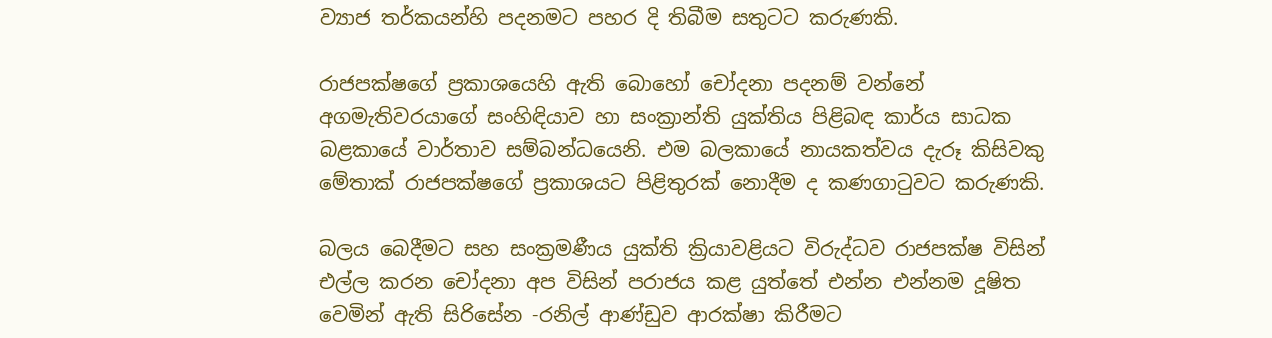ව්‍යාජ තර්කයන්හි පදනමට පහර දි තිබීම සතුටට කරුණකි.

රාජපක්ෂගේ ප්‍රකාශයෙහි ඇති බොහෝ චෝදනා පදනම් වන්නේ අගමැතිවරයාගේ සංහිඳියාව හා සංක්‍රාන්ති යුක්‌තිය පිළිබඳ කාර්ය සාධක බළකායේ වාර්තාව සම්බන්ධයෙනි. එම බලකායේ නායකත්වය දැරූ කිසිවකු මේතාක් රාජපක්ෂගේ ප්‍රකාශයට පිළිතුරක් නොදීම ද කණගාටුවට කරුණකි.

බලය බෙදීමට සහ සංක්‍රමණීය යුක්ති ක්‍රියාවළියට විරුද්ධව රාජපක්ෂ විසින් එල්ල කරන චෝදනා අප විසින් පරාජය කළ යුත්තේ එන්න එන්නම දූෂිත වෙමින් ඇති සිරිසේන -රනිල් ආණ්ඩුව ආරක්ෂා කිරීමට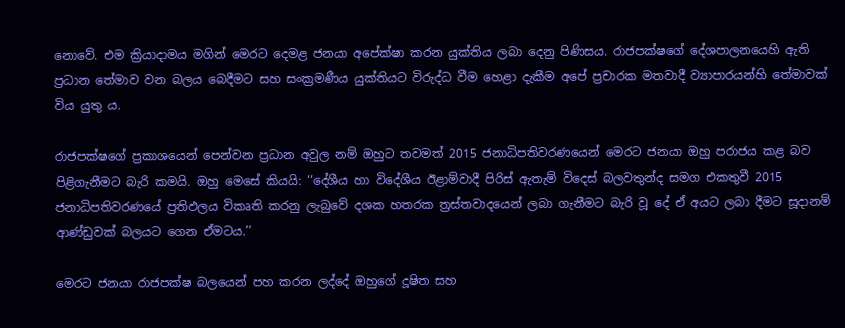නොවේ. එම ක්‍රියාදාමය මගින් මෙරට දෙමළ ජනයා අපේක්ෂා කරන යුක්තිය ලබා දෙනු පිණිසය. රාජපක්ෂගේ දේශපාලනයෙහි ඇති ප්‍රධාන තේමාව වන බලය බෙදීමට සහ සංක්‍රමණීය යුක්තියට විරුද්ධ වීම හෙළා දැකීම අපේ ප්‍රචාරක මතවාදී ව්‍යාපාරයන්හි තේමාවක් විය යුතු ය‍.

රාජපක්ෂගේ ප්‍රකාශයෙන් පෙන්වන ප්‍රධාන අවුල නම් ඔහුට තවමත් 2015 ජනාධිපතිවරණයෙන් මෙරට ජනයා ඔහු පරාජය කළ බව පිළිගැනීමට බැරි කමයි. ඔහු මෙසේ කියයි: ‘‘දේශීය හා විදේශීය ඊළාම්වාදී පිරිස්‌ ඇතැම් විදෙස්‌ බලවතුන්ද සමග එකතුවී 2015 ජනාධිපතිවරණයේ ප්‍රතිඵලය විකෘති කරනු ලැබුවේ දශක හතරක ත්‍රස්‌තවාදයෙන් ලබා ගැනීමට බැරි වූ දේ ඒ අයට ලබා දීමට සූදානම් ආණ්‌ඩුවක්‌ බලයට ගෙන ඒමටය.’’

මෙරට ජනයා රාජපක්ෂ බලයෙන් පහ කරන ලද්දේ ඔහුගේ දූෂිත සහ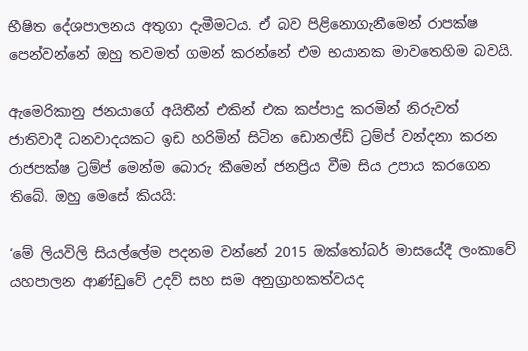භීෂිත දේශපාලනය අතුගා දැමීමටය. ඒ බව පිළිනොගැනීමෙන් රාපක්ෂ පෙන්වන්නේ ඔහු තවමත් ගමන් කරන්නේ එම භයානක මාවතෙහිම බවයි.

ඇමෙරිකානු ජනයාගේ අයිතීන් එකින් එක කප්පාදු කරමින් නිරුවත් ජාතිවාදී ධනවාදයකට ඉඩ හරිමින් සිටින ඩොනල්ඩ් ට්‍රම්ප් වන්දනා කරන රාජපක්ෂ ට්‍රම්ප් මෙන්ම බොරු කීමෙන් ජනප්‍රිය වීම සිය උපාය කරගෙන තිබේ. ඔහු මෙසේ කියයි:

‘මේ ලියවිලි සියල්ලේම පදනම වන්නේ 2015 ඔක්‌තෝබර් මාසයේදී ලංකාවේ යහපාලන ආණ්‌ඩුවේ උදව් සහ සම අනුග්‍රාහකත්වයද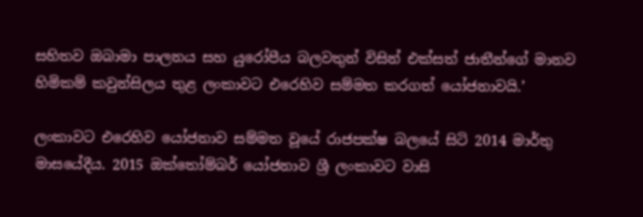සහිතව ඔබාමා පාලනය සහ යුරෝපීය බලවතුන් විසින් එක්‌සත් ජාතීන්ගේ මානව හිමිකම් කවුන්සිලය තුළ ලංකාවට එරෙහිව සම්මත කරගත් යෝජනාවයි.’

ලංකාවට එරෙහිව යෝජනාව සම්මත වූයේ රාජපක්ෂ බලයේ සිටි 2014 මාර්තු මාසයේදීය. 2015 ඔක්තෝම්බර් යෝජනාව ශ්‍රී ලංකාවට වාසි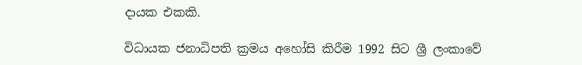දායක එකකි.

විධායක ජනාධිපති ක්‍රමය අහෝසි කිරීම 1992 සිට ශ්‍රී ලංකාවේ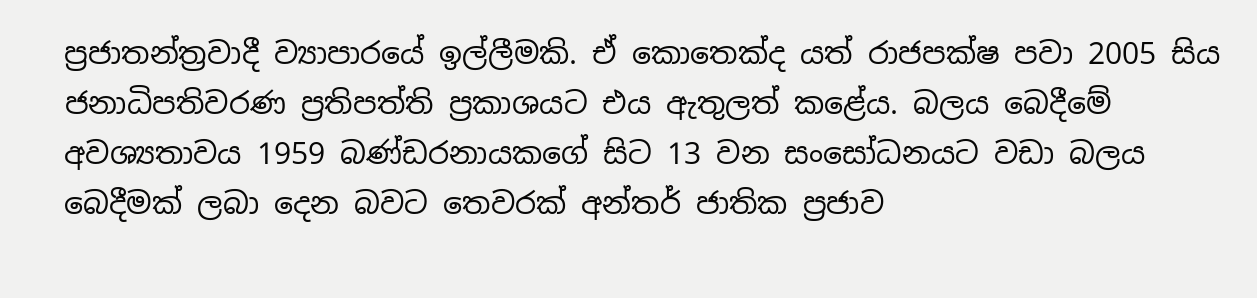ප්‍රජාතන්ත්‍රවාදී ව්‍යාපාරයේ ඉල්ලීමකි. ඒ කොතෙක්ද යත් රාජපක්ෂ පවා 2005 සිය ජනාධිපතිවරණ ප්‍රතිපත්ති ප්‍රකාශයට එය ඇතුලත් කළේය. බලය බෙදීමේ අවශ්‍යතාවය 1959 බණ්ඩරනායකගේ සිට 13 වන සංසෝධනයට වඩා බලය බෙදීමක් ලබා දෙන බවට තෙවරක් අන්තර් ජාතික ප්‍රජාව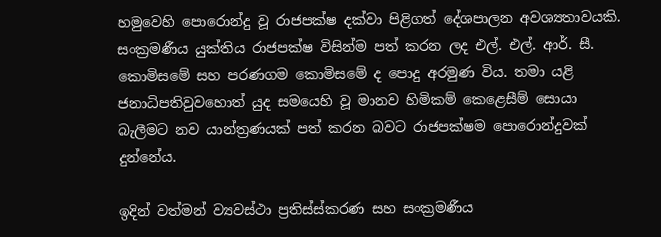හමුවෙහි පොරොන්දු වූ රාජපක්ෂ දක්වා පිළිගත් දේශපාලන අවශ්‍යතාවයකි. සංක්‍රමණීය යුක්තිය රාජපක්ෂ විසින්ම පත් කරන ලද එල්. එල්. ආර්. සී. කොමිසමේ සහ පරණගම කොමිසමේ ද පොදු අරමුණ විය. තමා යළි ජනාධිපතිවුවහොත් යුද සමයෙහි වූ මානව හිමිකම් කෙළෙසීම් සොයා බැලීමට නව යාන්ත්‍රණයක් පත් කරන බවට රාජපක්ෂම පොරොන්දුවක් දුන්නේය.

ඉදින් වත්මන් ව්‍යවස්ථා ප්‍රතිස්ස්කරණ සහ සංක්‍රමණීය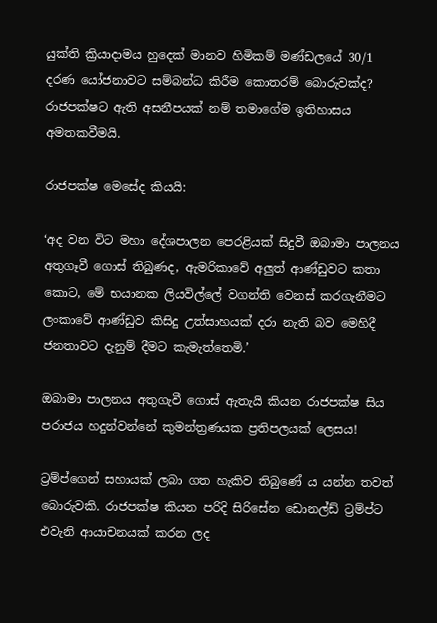යුක්ති ක්‍රියාදාමය හුදෙක් මානව හිමිකම් මණ්ඩලයේ 30/1 දරණ යෝජනාවට සම්බන්ධ කිරීම කොතරම් බොරුවක්ද? රාජපක්ෂට ඇති අසනීපයක් නම් තමාගේම ඉතිහාසය අමතකවීමයි.

රාජපක්ෂ මෙසේද කියයි:

‘අද වන විට මහා දේශපාලන පෙරළියක්‌ සිදුවී ඔබාමා පාලනය අතුගෑවී ගොස්‌ තිබුණද, ඇමරිකාවේ අලුත් ආණ්‌ඩුවට කතා කොට, මේ භයානක ලියවිල්ලේ වගන්ති වෙනස්‌ කරගැනීමට ලංකාවේ ආණ්‌ඩුව කිසිදු උත්සාහයක්‌ දරා නැති බව මෙහිදී ජනතාවට දැනුම් දීමට කැමැත්තෙමි.’

ඔබාමා පාලනය අතුගැවී ගොස් ඇතැයි කියන රාජපක්ෂ සිය පරාජය හදුන්වන්නේ කුමන්ත්‍රණයක ප්‍රතිපලයක් ලෙසය!

ට්‍රම්ප්ගෙන් සහායක් ලබා ගත හැකිව තිබුණේ ය යන්න තවත් බොරුවකි. රාජපක්ෂ කියන පරිදි සිරිසේන ඩොනල්ඩ් ට්‍රම්ප්ට එවැනි ආයාචනයක් කරන ලද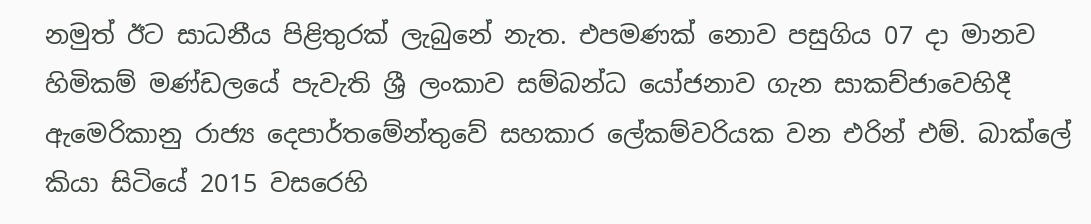නමුත් ඊට සාධනීය පිළිතුරක් ලැබුනේ නැත. එපමණක් නොව පසුගිය 07 දා මානව හිමිකම් මණ්ඩලයේ පැවැති ශ්‍රී ලංකාව සම්බන්ධ යෝජනාව ගැන සාකච්ජාවෙහිදී ඇමෙරිකානු රාජ්‍ය දෙපාර්තමේන්තුවේ සහකාර ලේකම්වරියක වන එරින් එම්. බාක්ලේ කියා සිටියේ 2015 වසරෙහි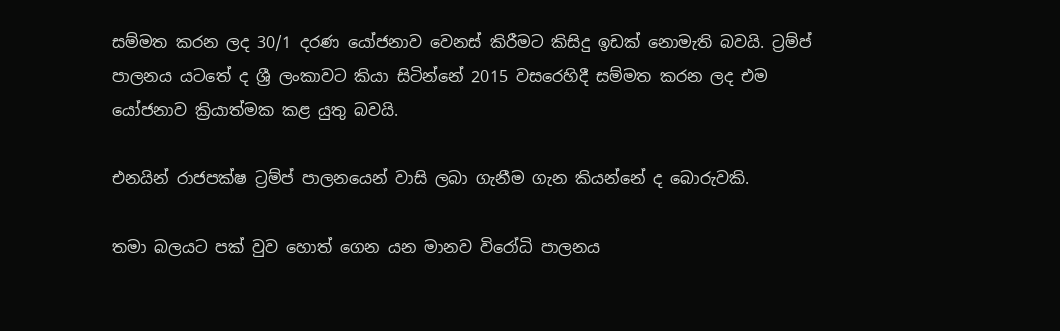සම්මත කරන ලද 30/1 දරණ යෝජනාව වෙනස් කිරීමට කිසිදු ඉඩක් නොමැති බවයි. ට්‍රම්ප් පාලනය යටතේ ද ශ්‍රී ලංකාවට කියා සිටින්නේ 2015 වසරෙහිදී සම්මත කරන ලද එම යෝජනාව ක්‍රියාත්මක කළ යුතු බවයි.

එනයින් රාජපක්ෂ ට්‍රම්ප් පාලනයෙන් වාසි ලබා ගැනීම ගැන කියන්නේ ද බොරුවකි.

තමා බලයට පක් වුව හොත් ගෙන යන මානව විරෝධි පාලනය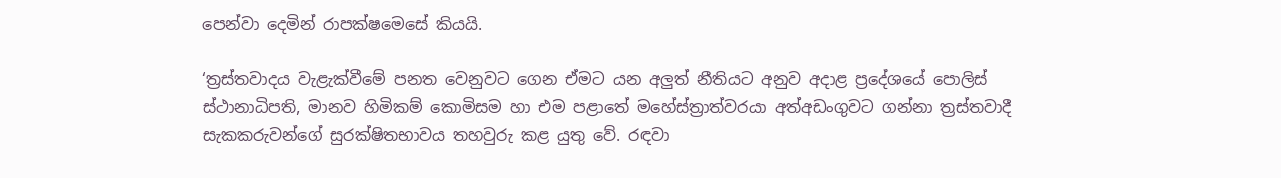පෙන්වා දෙමින් රාපක්ෂමෙසේ කියයි.

‘ත්‍රස්‌තවාදය වැළැක්‌වීමේ පනත වෙනුවට ගෙන ඒමට යන අලුත් නීතියට අනුව අදාළ ප්‍රදේශයේ පොලිස්‌ ස්‌ථානාධිපති, මානව හිමිකම් කොමිසම හා එම පළාතේ මහේස්‌ත්‍රාත්වරයා අත්අඩංගුවට ගන්නා ත්‍රස්‌තවාදී සැකකරුවන්ගේ සුරක්‌ෂිතභාවය තහවුරු කළ යුතු වේ. රඳවා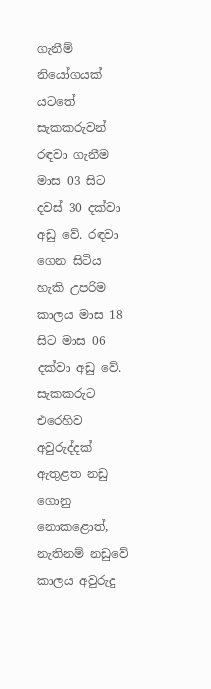ගැනීම් නියෝගයක්‌ යටතේ සැකකරුවන් රඳවා ගැනීම මාස 03 සිට දවස්‌ 30 දක්‌වා අඩු වේ. රඳවා ගෙන සිටිය හැකි උපරිම කාලය මාස 18 සිට මාස 06 දක්‌වා අඩු වේ. සැකකරුට එරෙහිව අවුරුද්දක්‌ ඇතුළත නඩු ගොනු නොකළොත්, නැතිනම් නඩුවේ කාලය අවුරුදු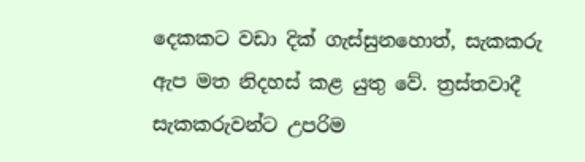දෙකකට වඩා දික්‌ ගැස්‌සුනහොත්, සැකකරු ඇප මත නිදහස්‌ කළ යුතු වේ. ත්‍රස්‌තවාදී සැකකරුවන්ට උපරිම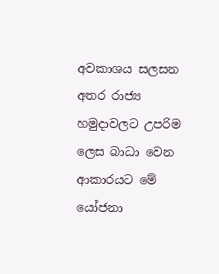අවකාශය සලසන අතර රාජ්‍ය හමුදාවලට උපරිම ලෙස බාධා වෙන ආකාරයට මේ යෝජනා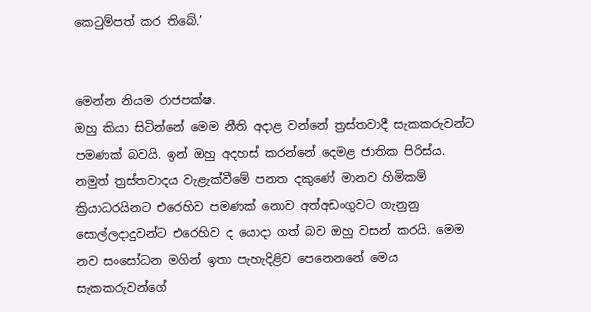කෙටුම්පත් කර තිබේ.’


මෙන්න නියම රාජපක්ෂ.
ඔහු කියා සිටින්නේ මෙම නීති අදාළ වන්නේ ත්‍රස්තවාදී සැකකරුවන්ට පමණක් බවයි. ඉන් ඔහු අදහස් කරන්නේ දෙමළ ජාතික පිරිස්ය. නමුත් ත්‍රස්තවාදය වැළැක්වීමේ පනත දකුණේ මානව හිමිකම් ක්‍රියාධරයිනට එරෙහිව පමණක් නොව අත්අඩංගුවට ගැනුනු සොල්ලදාදුවන්ට එරෙහිව ද යොදා ගත් බව ඔහු වසන් කරයි. මෙම නව සංසෝධන මගින් ඉතා පැහැදිළිව පෙනෙනනේ මෙය සැකකරුවන්ගේ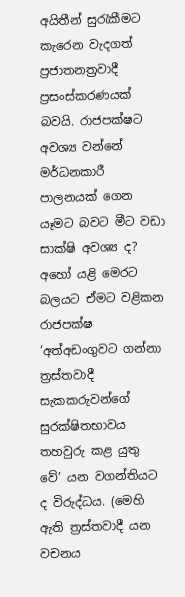අයිතීන් සුරැකීමට කැරෙන වැදගත් ප්‍රජාතනත්‍රවාදී ප්‍රසංස්කරණයක් බවයි. රාජපක්ෂට අවශ්‍ය වන්නේ මර්ධනකාරී පාලනයක් ගෙන යෑමට බවට මීට වඩා සාක්ෂි අවශ්‍ය ද? අහෝ යළි මෙරට බලයට ඒමට වළිකන රාජපක්ෂ ‘අත්අඩංගුවට ගන්නා ත්‍රස්තවාදී සැකකරුවන්ගේ සුරක්‌ෂිතභාවය තහවුරු කළ යුතු වේ’ යන වගන්තියට ද විරුද්ධය. (මෙහි ඇති ත්‍රස්තවාදී යන වචනය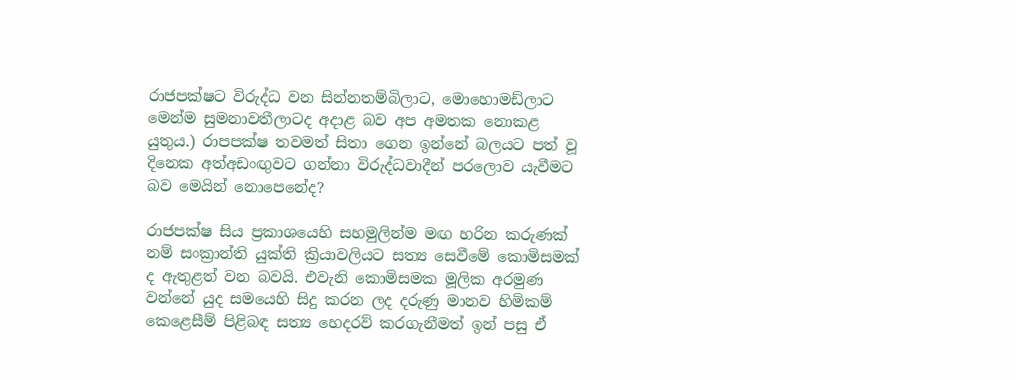රාජපක්ෂට විරුද්ධ වන සින්නතම්බිලාට, මොහොමඩ්ලාට මෙන්ම සුමනාවතීලාටද අදාළ බව අප අමතක නොකළ යුතුය.) රාපපක්ෂ තවමත් සිතා ගෙන ඉන්නේ බලයට පත් වූ දිනෙක අත්අඩංඟුවට ගන්නා විරුද්ධවාදීන් පරලොව යැවීමට බව මෙයින් නොපෙනේද?

රාජපක්ෂ සිය ප්‍රකාශයෙහි සහමුලින්ම මඟ හරින කරුණක් නම් සංක්‍රාන්ති යුක්ති ක්‍රියාවලියට සත්‍ය සෙවීමේ කොමිසමක් ද ඇතුළත් වන බවයි. එවැනි කොමිසමක මූලික අරමුණ වන්නේ යුද සමයෙහි සිදු කරන ලද දරුණු මානව හිමිකම් කෙළෙසීම් පිළිබඳ සත්‍ය හෙදරව් කරගැනීමත් ඉන් පසු ඒ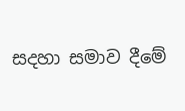සදහා සමාව දීමේ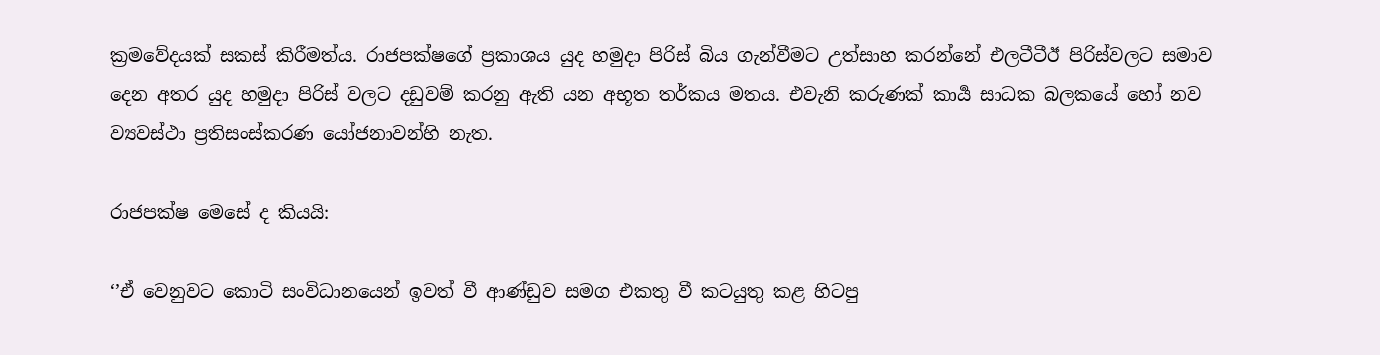ක්‍රමවේදයක් සකස් කිරීමත්ය. රාජපක්ෂගේ ප්‍රකාශය යුද හමුදා පිරිස් බිය ගැන්වීමට උත්සාහ කරන්නේ එලටීටීඊ පිරිස්වලට සමාව දෙන අතර යුද හමුදා පිරිස් වලට දඩුවම් කරනු ඇති යන අභූත තර්කය මතය. එවැනි කරුණක් කාර්‍ය සාධක බලකයේ හෝ නව ව්‍යවස්ථා ප්‍රතිසංස්කරණ යෝජනාවන්හි නැත.

රාජපක්ෂ මෙසේ ද කියයි:

‘’ඒ වෙනුවට කොටි සංවිධානයෙන් ඉවත් වී ආණ්‌ඩුව සමග එකතු වී කටයුතු කළ හිටපු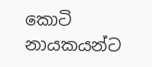කොටි නායකයන්ට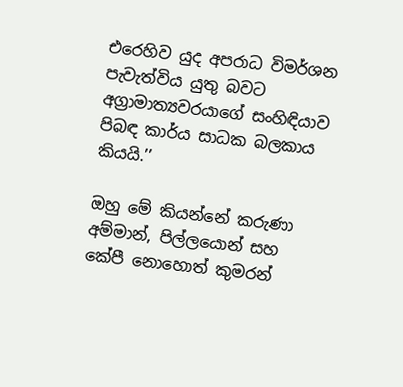එරෙහිව යුද අපරාධ විමර්ශන පැවැත්විය යුතු බවට අග්‍රාමාත්‍යවරයාගේ සංහිඳියාව පිබඳ කාර්ය සාධක බලකාය කියයි.’’

ඔහු මේ කියන්නේ කරුණා අම්මාන්, පිල්ලයොන් සහ කේපී නොහොත් කුමරන්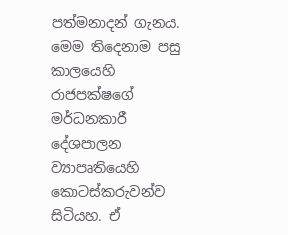පත්මනාදන් ගැනය. මෙම තිදෙනාම පසු කාලයෙහි රාජපක්ෂගේ මර්ධනකාරී දේශපාලන ව්‍යාපෘතියෙහි කොටස්කරුවන්ව සිටියහ. ඒ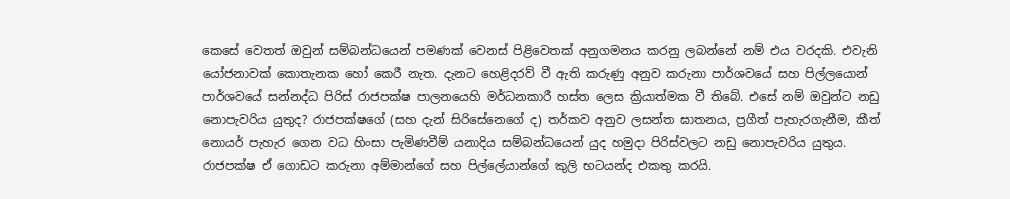කෙසේ වෙතත් ඔවුන් සම්බන්ධයෙන් පමණක් වෙනස් පිළිවෙතක් අනුගමනය කරනු ලබන්නේ නම් එය වරදකි. එවැනි යෝජනාවක් කොතැනක හෝ කෙරී නැත. දැනට හෙළිදරව් වී ඇති කරුණු අනුව කරුනා පාර්ශවයේ සහ පිල්ලයොන් පාර්ශවයේ සන්නද්ධ පිරිස් රාජපක්ෂ පාලනයෙහි මර්ධනකාරී හස්ත ලෙස ක්‍රියාත්මක වී තිබේ. එසේ නම් ඔවුන්ට නඩු නොපැවරිය යුතුද? රාජපක්ෂගේ (සහ දැන් සිරිසේනෙගේ ද) තර්කව අනුව ලසන්ත ඝාතනය, ප්‍රගීත් පැහැරගැනීම, කීත් නොයර් පැහැර ගෙන වධ හිංසා පැමිණවීම් යනාදිය සම්බන්ධයෙන් යුද හමුදා පිරිස්වලට නඩු නොපැවරිය යුතුය. රාජපක්ෂ ඒ ගොඩට කරුනා අම්මාන්ගේ සහ පිල්ලේයාන්ගේ කුලි භටයන්ද එකතු කරයි.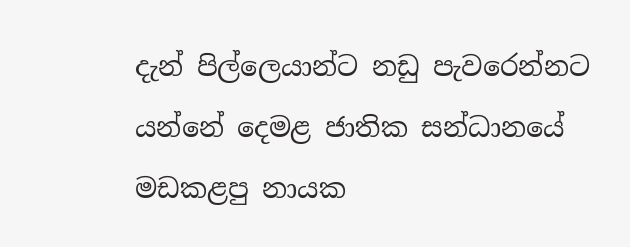දැන් පිල්ලෙයාන්ට නඩු පැවරෙන්නට යන්නේ දෙමළ ජාතික සන්ධානයේ මඩකළපු නායක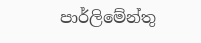පාර්ලිමේන්තු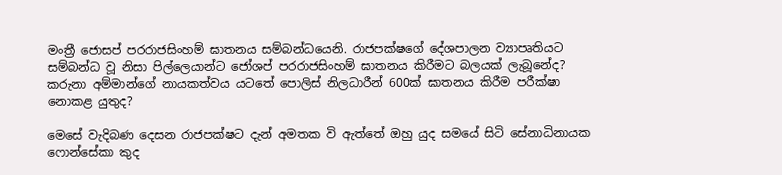මංත්‍රී ජොසප් පරරාජසිංහම් ඝාතනය සම්බන්ධයෙනි. රාජපක්ෂගේ දේශපාලන ව්‍යාපෘතියට සම්බන්ධ වූ නිසා පිල්ලෙයාන්ට ජෝශප් පරරාජසිංහම් ඝාතනය කිරීමට බලයක් ලැබූනේද? කරුනා අම්මාන්ගේ නායකත්වය යටතේ පොලිස් නිලධාරීන් 600ක් ඝාතනය කිරීම පරීක්ෂා නොකළ යුතුද?

මෙසේ වැදිබණ දෙසන රාජපක්ෂට දැන් අමතක වි ඇත්තේ ඔහු යුද සමයේ සිටි සේනාධිනායක ෆොන්සේකා කුද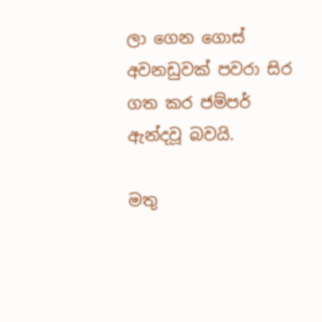ලා ගෙන ගොස් අවනඩුවක් පවරා සිර ගත කර ජම්පර් ඇන්දවූ බවයි.

මතු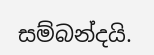සම්බන්දයි.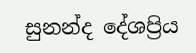සුනන්ද දේශප්‍රිය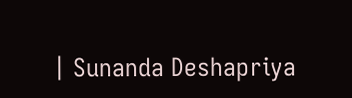| Sunanda Deshapriya